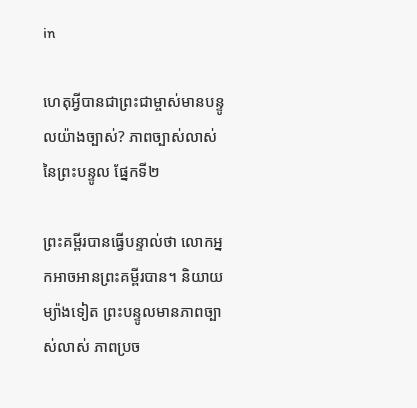in

ហេតុអ្វីបានជាព្រះជាម្ចាស់មានបន្ទូលយ៉ាងច្បាស់? ភាពច្បាស់លាស់នៃព្រះបន្ទូល ផ្នែកទី២

ព្រះគម្ពីរបានធ្វើបន្ទាល់ថា លោកអ្នកអាចអានព្រះគម្ពីរបាន។ និយាយម្យ៉ាងទៀត ព្រះបន្ទូលមានភាពច្បាស់លាស់ ភាពប្រច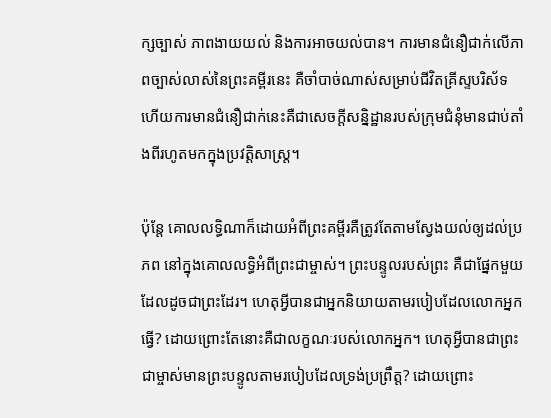ក្សច្បាស់ ភាពងាយយល់ និងការអាចយល់បាន។ ការមានជំនឿជាក់លើភាពច្បាស់លាស់នៃព្រះគម្ពីរនេះ គឺចាំបាច់ណាស់សម្រាប់ជីវិតគ្រីស្ទបរិស័ទ ហើយការមានជំនឿជាក់នេះគឺជាសេចក្ដីសន្និដ្ឋានរបស់ក្រុមជំនុំមានជាប់តាំងពីរហូតមកក្នុងប្រវត្តិសាស្ត្រ។

ប៉ុន្តែ គោលលទ្ធិណាក៏ដោយអំពីព្រះគម្ពីរគឺត្រូវតែតាមស្វែងយល់ឲ្យដល់ប្រភព នៅក្នុងគោលលទ្ធិអំពីព្រះជាម្ចាស់។ ព្រះបន្ទូលរបស់ព្រះ គឺជាផ្នែកមួយដែលដូចជាព្រះដែរ។ ហេតុអ្វីបានជាអ្នកនិយាយតាមរបៀបដែលលោកអ្នកធ្វើ? ដោយព្រោះតែនោះគឺជាលក្ខណៈរបស់លោកអ្នក។ ហេតុអ្វីបានជាព្រះជាម្ចាស់មានព្រះបន្ទូលតាមរបៀបដែលទ្រង់ប្រព្រឹត្ត? ដោយព្រោះ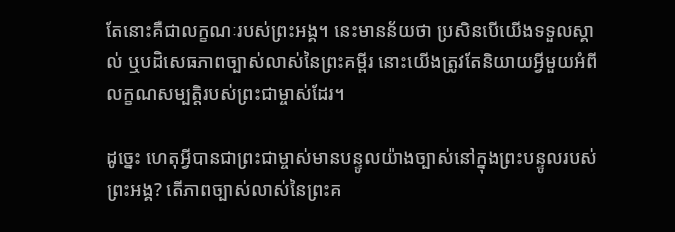តែនោះគឺជាលក្ខណៈរបស់ព្រះអង្គ។ នេះមានន័យថា ប្រសិនបើយើងទទួលស្គាល់ ឬបដិសេធភាពច្បាស់លាស់នៃព្រះគម្ពីរ នោះយើងត្រូវតែនិយាយអ្វីមួយអំពីលក្ខណសម្បត្តិរបស់ព្រះជាម្ចាស់ដែរ។

ដូច្នេះ ហេតុអ្វីបានជាព្រះជាម្ចាស់មានបន្ទូលយ៉ាងច្បាស់នៅក្នុងព្រះបន្ទូលរបស់ព្រះអង្គ? តើភាពច្បាស់លាស់នៃព្រះគ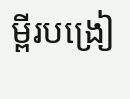ម្ពីរបង្រៀ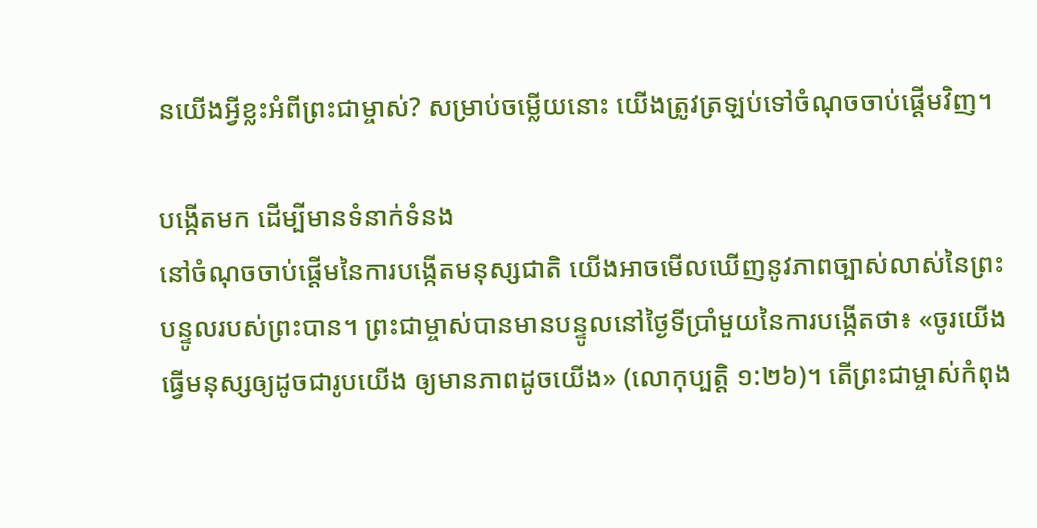នយើងអ្វីខ្លះអំពីព្រះជាម្ចាស់? សម្រាប់ចម្លើយនោះ យើងត្រូវត្រឡប់ទៅចំណុចចាប់ផ្ដើមវិញ។

បង្កើតមក ដើម្បីមានទំនាក់ទំនង
នៅចំណុចចាប់ផ្ដើមនៃការបង្កើតមនុស្សជាតិ យើងអាចមើលឃើញនូវភាពច្បាស់លាស់នៃព្រះបន្ទូលរបស់ព្រះបាន។ ព្រះជាម្ចាស់បានមានបន្ទូលនៅថ្ងៃទីប្រាំមួយនៃការបង្កើតថា៖ «ចូរយើងធ្វើមនុស្សឲ្យដូចជារូបយើង ឲ្យមានភាពដូចយើង» (លោកុប្បត្ដិ ១:២៦)។ តើព្រះជាម្ចាស់កំពុង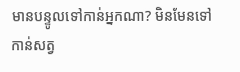មានបន្ទូលទៅកាន់អ្នកណា? មិនមែនទៅកាន់សត្វ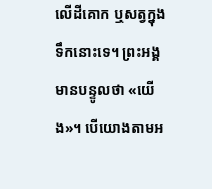លើដីគោក ឬសត្វក្នុងទឹកនោះទេ។ ព្រះអង្គមានបន្ទូលថា «យើង»។ បើយោងតាមអ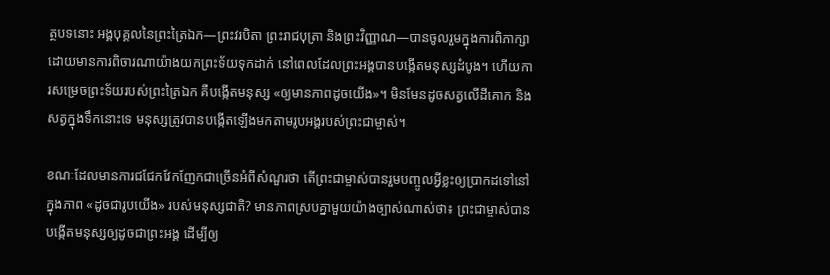ត្ថបទនោះ អង្គបុគ្គលនៃព្រះត្រៃឯក—ព្រះវរបិតា ព្រះរាជបុត្រា និងព្រះវិញ្ញាណ—បានចូលរួមក្នុងការពិភាក្សាដោយមានការពិចារណាយ៉ាងយកព្រះទ័យទុកដាក់ នៅពេលដែលព្រះអង្គបានបង្កើតមនុស្សដំបូង។ ហើយការសម្រេចព្រះទ័យរបស់ព្រះត្រៃឯក គឺបង្កើតមនុស្ស «ឲ្យមានភាពដូចយើង»។ មិនមែនដូចសត្វលើដីគោក និងសត្វក្នុងទឹកនោះទេ មនុស្សត្រូវបានបង្កើតឡើងមកតាមរូបអង្គរបស់ព្រះជាម្ចាស់។

ខណៈដែលមានការជជែកវែកញែកជាច្រើនអំពីសំណួរថា តើព្រះជាម្ចាស់បានរួមបញ្ចូលអ្វីខ្លះឲ្យប្រាកដទៅនៅក្នុងភាព «ដូចជារូបយើង» របស់មនុស្សជាតិ? មានភាពស្របគ្នាមួយយ៉ាងច្បាស់ណាស់ថា៖ ព្រះជាម្ចាស់បានបង្កើតមនុស្សឲ្យដូចជាព្រះអង្គ ដើម្បីឲ្យ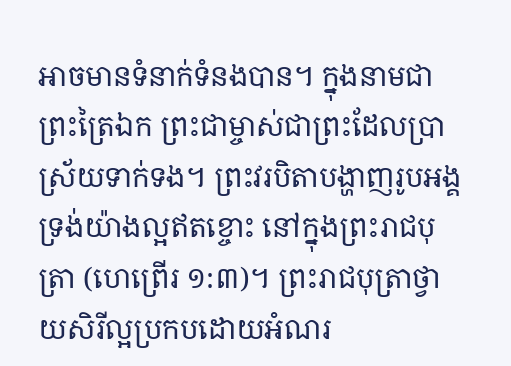អាចមានទំនាក់ទំនងបាន។ ក្នុងនាមជាព្រះត្រៃឯក ព្រះជាម្ចាស់ជាព្រះដែលប្រាស្រ័យទាក់ទង។ ព្រះវរបិតាបង្ហាញរូបអង្គទ្រង់យ៉ាងល្អឥតខ្ចោះ នៅក្នុងព្រះរាជបុត្រា (ហេព្រើរ ១:៣)។ ព្រះរាជបុត្រាថ្វាយសិរីល្អប្រកបដោយអំណរ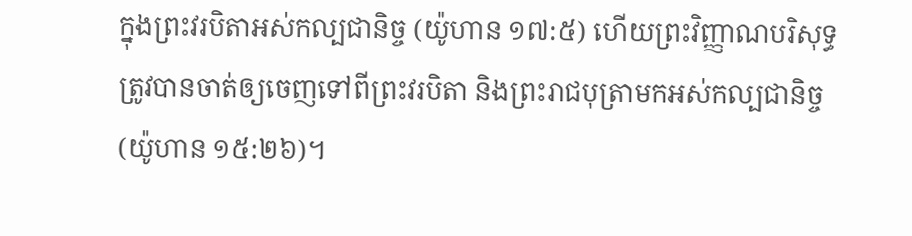ក្នុងព្រះវរបិតាអស់កល្បជានិច្ច (យ៉ូហាន ១៧:៥) ហើយព្រះវិញ្ញាណបរិសុទ្ធត្រូវបានចាត់ឲ្យចេញទៅពីព្រះវរបិតា និងព្រះរាជបុត្រាមកអស់កល្បជានិច្ច (យ៉ូហាន ១៥:២៦)។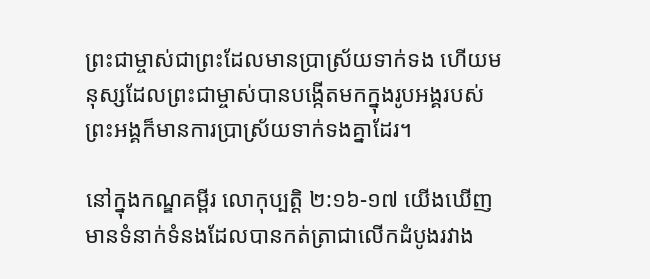ព្រះជាម្ចាស់ជាព្រះដែលមានប្រាស្រ័យទាក់ទង ហើយមនុស្សដែលព្រះជាម្ចាស់បានបង្កើតមកក្នុងរូបអង្គរបស់ព្រះអង្គក៏មានការប្រាស្រ័យទាក់ទងគ្នាដែរ។

នៅក្នុងកណ្ឌគម្ពីរ លោកុប្បត្ដិ ២:១៦-១៧ យើងឃើញមានទំនាក់ទំនងដែលបានកត់ត្រាជាលើកដំបូងរវាង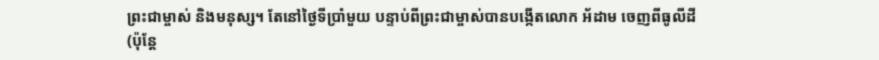ព្រះជាម្ចាស់ និងមនុស្ស។ តែនៅថ្ងៃទីប្រាំមួយ បន្ទាប់ពីព្រះជាម្ចាស់បានបង្កើតលោក អ័ដាម ចេញពីធូលីដី (ប៉ុន្តែ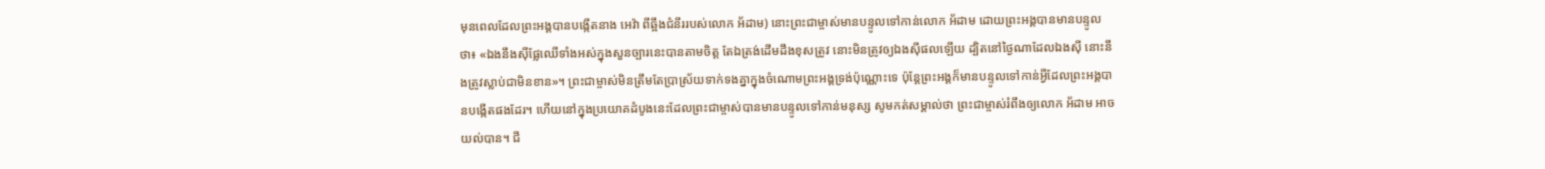មុនពេលដែលព្រះអង្គបានបង្កើតនាង អេវ៉ា ពីឆ្អឹងជំនីររបស់លោក អ័ដាម) នោះព្រះជាម្ចាស់មានបន្ទូលទៅកាន់លោក អ័ដាម ដោយព្រះអង្គបានមានបន្ទូលថា៖ «ឯងនឹងស៊ីផ្លែឈើទាំងអស់ក្នុងសួនច្បារនេះបានតាមចិត្ត តែឯត្រង់ដើមដឹងខុសត្រូវ នោះមិនត្រូវឲ្យឯងស៊ីផលឡើយ ដ្បិតនៅថ្ងៃណាដែលឯងស៊ី នោះនឹងត្រូវស្លាប់ជាមិនខាន»។ ព្រះជាម្ចាស់មិនត្រឹមតែប្រាស្រ័យទាក់ទងគ្នាក្នុងចំណោមព្រះអង្គទ្រង់ប៉ុណ្ណោះទេ ប៉ុន្តែព្រះអង្គក៏មានបន្ទូលទៅកាន់អ្វីដែលព្រះអង្គបានបង្កើតផងដែរ។ ហើយនៅក្នុងប្រយោគដំបូងនេះដែលព្រះជាម្ចាស់បានមានបន្ទូលទៅកាន់មនុស្ស សូមកត់សម្គាល់ថា ព្រះជាម្ចាស់រំពឹងឲ្យលោក អ័ដាម អាចយល់បាន។ ជី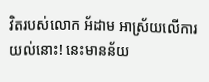វិតរបស់លោក អ័ដាម អាស្រ័យលើការយល់នោះ! នេះមានន័យ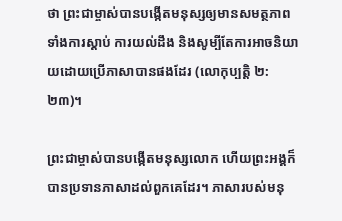ថា ព្រះជាម្ចាស់បានបង្កើតមនុស្សឲ្យមានសមត្ថភាពទាំងការស្តាប់ ការយល់ដឹង និងសូម្បីតែការអាចនិយាយដោយប្រើភាសាបានផងដែរ (លោកុប្បត្ដិ ២:២៣)។

ព្រះជាម្ចាស់បានបង្កើតមនុស្សលោក ហើយព្រះអង្គក៏បានប្រទានភាសាដល់ពួកគេដែរ។ ភាសារបស់មនុ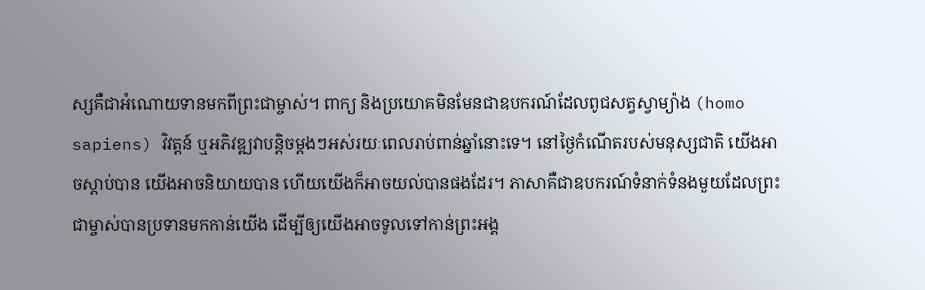ស្សគឺជាអំណោយទានមកពីព្រះជាម្ចាស់។ ពាក្យ និងប្រយោគមិនមែនជាឧបករណ៍ដែលពូជសត្វស្វាម្យ៉ាង (homo sapiens) វិវត្តន៍ ឬអភិវឌ្ឍវាបន្តិចម្ដងៗអស់រយៈពេលរាប់ពាន់ឆ្នាំនោះទេ។ នៅថ្ងៃកំណើតរបស់មនុស្សជាតិ យើងអាចស្តាប់បាន យើងអាចនិយាយបាន ហើយយើងក៏អាចយល់បានផងដែរ។ ភាសាគឺជាឧបករណ៍ទំនាក់ទំនងមួយដែលព្រះជាម្ចាស់បានប្រទានមកកាន់យើង ដើម្បីឲ្យយើងអាចទូលទៅកាន់ព្រះអង្គ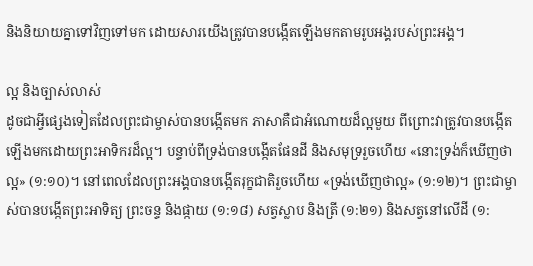និងនិយាយគ្នាទៅវិញទៅមក ដោយសារយើងត្រូវបានបង្កើតឡើងមកតាមរូបអង្គរបស់ព្រះអង្គ។

ល្អ និងច្បាស់លាស់
ដូចជាអ្វីផ្សេងទៀតដែលព្រះជាម្ចាស់បានបង្កើតមក ភាសាគឺជាអំណោយដ៏ល្អមួយ ពីព្រោះវាត្រូវបានបង្កើតឡើងមកដោយព្រះអាទិករដ៏ល្អ។ បន្ទាប់ពីទ្រង់បានបង្កើតផែនដី និងសមុទ្ររួចហើយ «នោះទ្រង់ក៏ឃើញថាល្អ» (១:១០)។ នៅពេលដែលព្រះអង្គបានបង្កើតរុក្ខជាតិរួចហើយ «ទ្រង់ឃើញថាល្អ» (១:១២)។ ព្រះជាម្ចាស់បានបង្កើតព្រះអាទិត្យ ព្រះចន្ទ និងផ្កាយ (១:១៨) សត្វស្លាប និងត្រី (១:២១) និងសត្វនៅលើដី (១: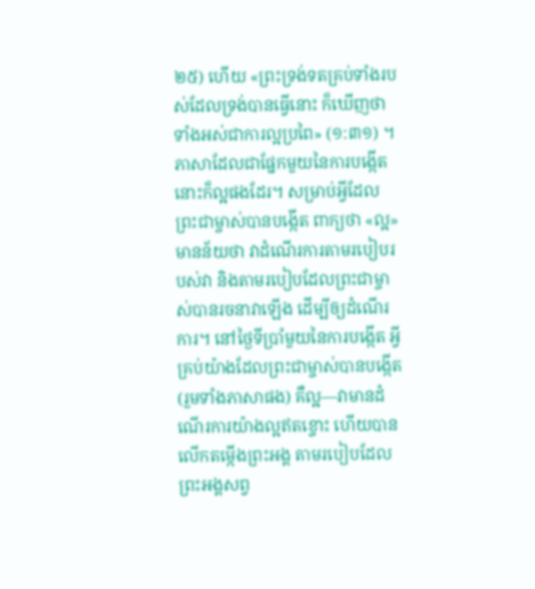២៥) ហើយ «ព្រះទ្រង់ទតគ្រប់ទាំងរបស់ដែលទ្រង់បានធ្វើនោះ ក៏ឃើញថា ទាំងអស់ជាការល្អប្រពៃ» (១:៣១) ។ ភាសាដែលជាផ្នែកមួយនៃការបង្កើតនោះក៏ល្អផងដែរ។ សម្រាប់អ្វីដែលព្រះជាម្ចាស់បានបង្កើត ពាក្យថា «ល្អ» មានន័យថា វាដំណើរការតាមរបៀបរបស់វា និងតាមរបៀបដែលព្រះជាម្ចាស់បានរចនាវាឡើង ដើម្បីឲ្យដំណើរការ។ នៅថ្ងៃទីប្រាំមួយនៃការបង្កើត អ្វីគ្រប់យ៉ាងដែលព្រះជាម្ចាស់បានបង្កើត (រួមទាំងភាសាផង) គឺល្អ—វាមានដំណើរការយ៉ាងល្អឥតខ្ចោះ ហើយបានលើកតម្កើងព្រះអង្គ តាមរបៀបដែលព្រះអង្គសព្វ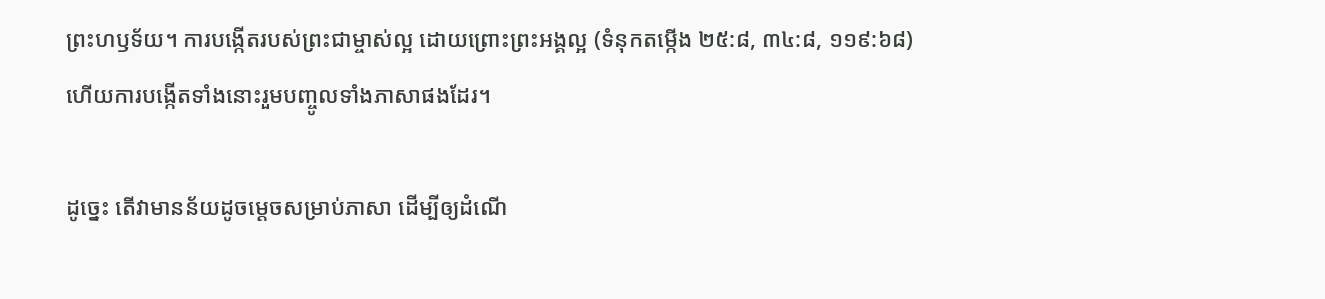ព្រះហឫទ័យ។ ការបង្កើតរបស់ព្រះជាម្ចាស់ល្អ ដោយព្រោះព្រះអង្គល្អ (ទំនុកតម្កើង ២៥:៨, ៣៤:៨, ១១៩:៦៨) ហើយការបង្កើតទាំងនោះរួមបញ្ចូលទាំងភាសាផងដែរ។

ដូច្នេះ តើវាមានន័យដូចម្ដេចសម្រាប់ភាសា ដើម្បីឲ្យដំណើ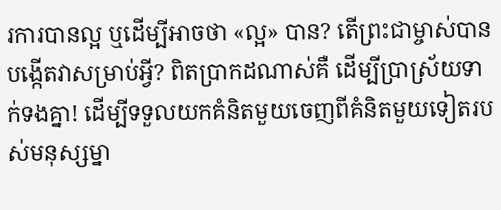រការបានល្អ ឬដើម្បីអាចថា «ល្អ» បាន? តើព្រះជាម្ចាស់បានបង្កើតវាសម្រាប់អ្វី? ពិតប្រាកដណាស់គឺ ដើម្បីប្រាស្រ័យទាក់ទងគ្នា! ដើម្បីទទួលយកគំនិតមួយចេញពីគំនិតមួយទៀតរបស់មនុស្សម្នា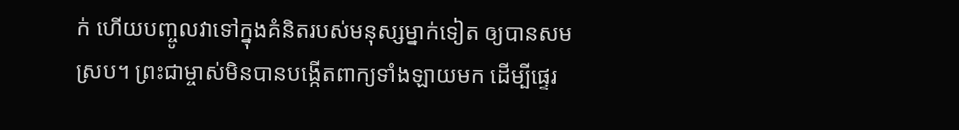ក់ ហើយបញ្ចូលវាទៅក្នុងគំនិតរបស់មនុស្សម្នាក់ទៀត ឲ្យបានសមស្រប។ ព្រះជាម្ចាស់មិនបានបង្កើតពាក្យទាំងឡាយមក ដើម្បីផ្ទេរ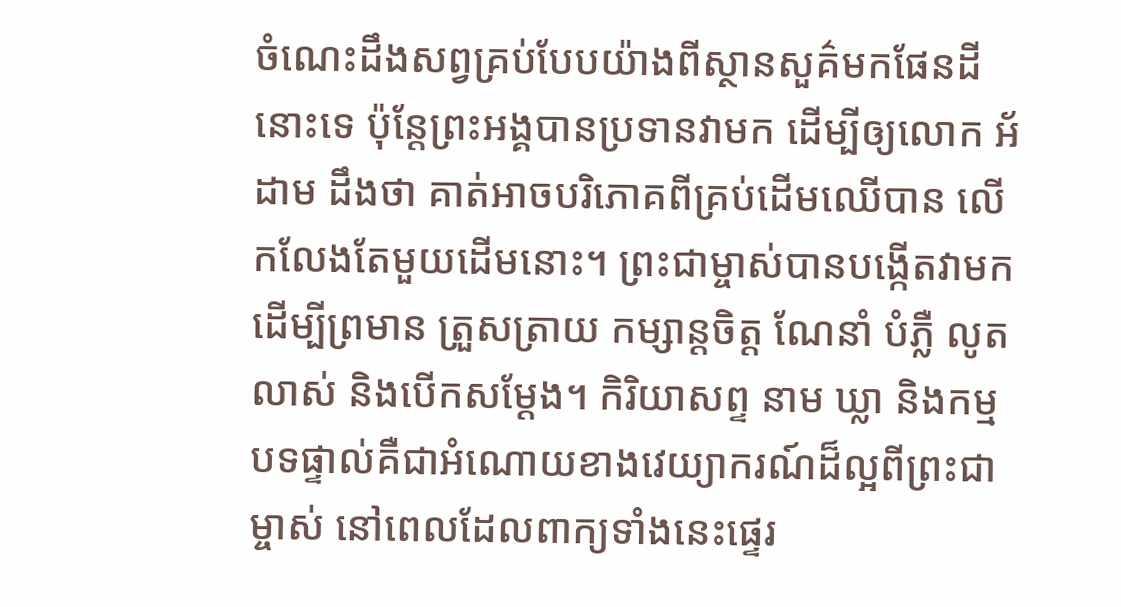ចំណេះដឹងសព្វគ្រប់បែបយ៉ាងពីស្ថានសួគ៌មកផែនដីនោះទេ ប៉ុន្តែព្រះអង្គបានប្រទានវាមក ដើម្បីឲ្យលោក អ័ដាម ដឹងថា គាត់អាចបរិភោគពីគ្រប់ដើមឈើបាន លើកលែងតែមួយដើមនោះ។ ព្រះជាម្ចាស់បានបង្កើតវាមក ដើម្បីព្រមាន ត្រួសត្រាយ កម្សាន្តចិត្ត ណែនាំ បំភ្លឺ លូតលាស់ និងបើកសម្ដែង។ កិរិយាសព្ទ នាម ឃ្លា និងកម្មបទផ្ទាល់គឺជាអំណោយខាងវេយ្យាករណ៍ដ៏ល្អពីព្រះជាម្ចាស់ នៅពេលដែលពាក្យទាំងនេះផ្ទេរ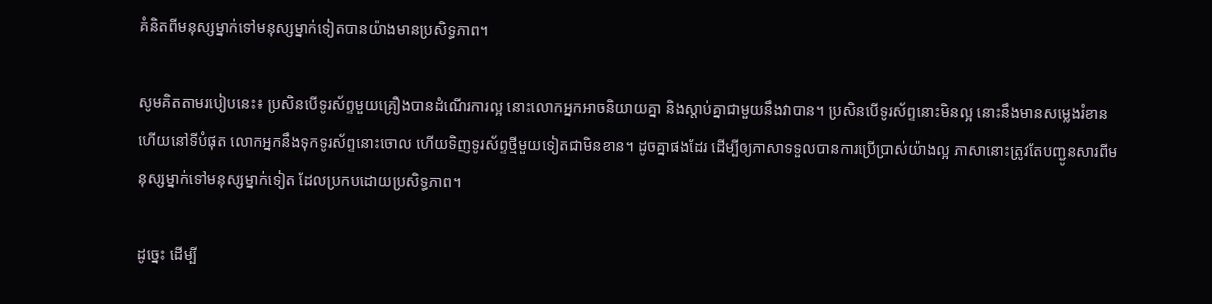គំនិតពីមនុស្សម្នាក់ទៅមនុស្សម្នាក់ទៀតបានយ៉ាងមានប្រសិទ្ធភាព។

សូមគិតតាមរបៀបនេះ៖ ប្រសិនបើទូរស័ព្ទមួយគ្រឿងបានដំណើរការល្អ នោះលោកអ្នកអាចនិយាយគ្នា និងស្តាប់គ្នាជាមួយនឹងវាបាន។ ប្រសិនបើទូរស័ព្ទនោះមិនល្អ នោះនឹងមានសម្លេងរំខាន ហើយនៅទីបំផុត លោកអ្នកនឹងទុកទូរស័ព្ទនោះចោល ហើយទិញទូរស័ព្ទថ្មីមួយទៀតជាមិនខាន។ ដូចគ្នាផងដែរ ដើម្បីឲ្យភាសាទទួលបានការប្រើប្រាស់យ៉ាងល្អ ភាសានោះត្រូវតែបញ្ជូនសារពីមនុស្សម្នាក់ទៅមនុស្សម្នាក់ទៀត ដែលប្រកបដោយប្រសិទ្ធភាព។

ដូច្នេះ ដើម្បី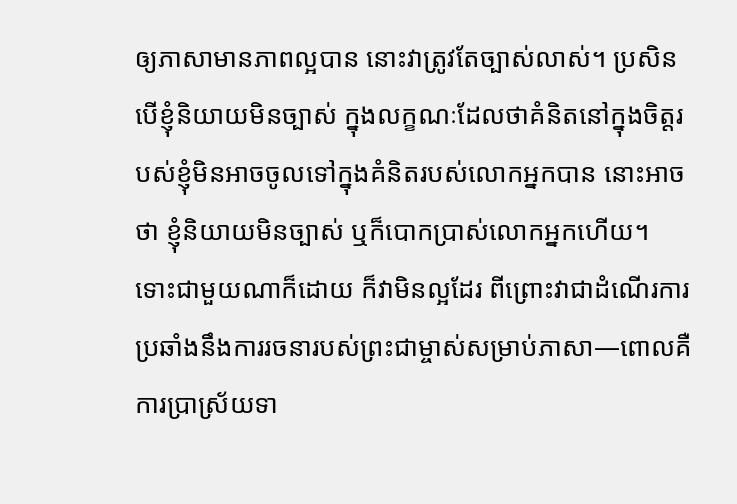ឲ្យភាសាមានភាពល្អបាន នោះវាត្រូវតែច្បាស់លាស់។ ប្រសិនបើខ្ញុំនិយាយមិនច្បាស់ ក្នុងលក្ខណៈដែលថាគំនិតនៅក្នុងចិត្តរបស់ខ្ញុំមិនអាចចូលទៅក្នុងគំនិតរបស់លោកអ្នកបាន នោះអាចថា ខ្ញុំនិយាយមិនច្បាស់ ឬក៏បោកប្រាស់លោកអ្នកហើយ។ ទោះជាមួយណាក៏ដោយ ក៏វាមិនល្អដែរ ពីព្រោះវាជាដំណើរការប្រឆាំងនឹងការរចនារបស់ព្រះជាម្ចាស់សម្រាប់ភាសា—ពោលគឺការប្រាស្រ័យទា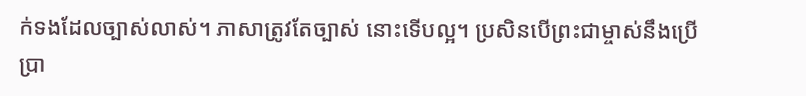ក់ទងដែលច្បាស់លាស់។ ភាសាត្រូវតែច្បាស់ នោះទើបល្អ។ ប្រសិនបើព្រះជាម្ចាស់នឹងប្រើប្រា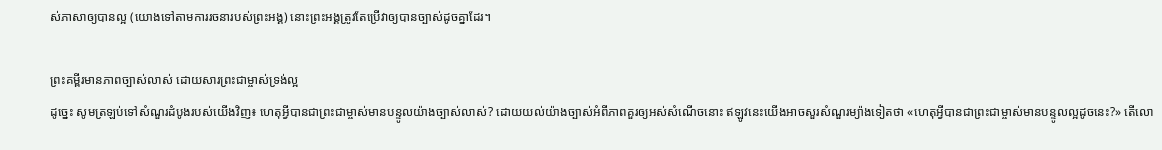ស់ភាសាឲ្យបានល្អ (យោងទៅតាមការរចនារបស់ព្រះអង្គ) នោះព្រះអង្គត្រូវតែប្រើវាឲ្យបានច្បាស់ដូចគ្នាដែរ។

ព្រះគម្ពីរមានភាពច្បាស់លាស់ ដោយសារព្រះជាម្ចាស់ទ្រង់ល្អ
ដូច្នេះ សូមត្រឡប់ទៅសំណួរដំបូងរបស់យើងវិញ៖ ហេតុអ្វីបានជាព្រះជាម្ចាស់មានបន្ទូលយ៉ាងច្បាស់លាស់? ដោយយល់យ៉ាងច្បាស់អំពីភាពគួរឲ្យអស់សំណើចនោះ ឥឡូវនេះយើងអាចសួរសំណួរម្យ៉ាងទៀតថា «ហេតុអ្វីបានជាព្រះជាម្ចាស់មានបន្ទូលល្អដូចនេះ?» តើលោ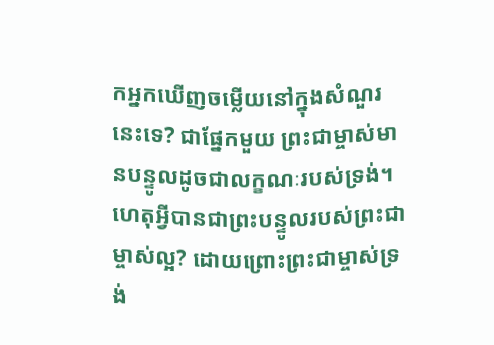កអ្នកឃើញចម្លើយនៅក្នុងសំណួរនេះទេ? ជាផ្នែកមួយ ព្រះជាម្ចាស់មានបន្ទូលដូចជាលក្ខណៈរបស់ទ្រង់។ ហេតុអ្វីបានជាព្រះបន្ទូលរបស់ព្រះជាម្ចាស់ល្អ? ដោយព្រោះព្រះជាម្ចាស់ទ្រង់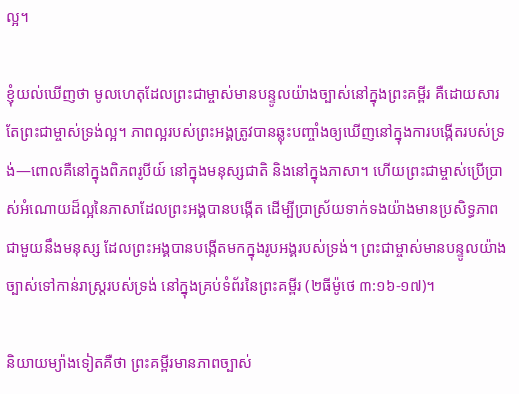ល្អ។

ខ្ញុំយល់ឃើញថា មូលហេតុដែលព្រះជាម្ចាស់មានបន្ទូលយ៉ាងច្បាស់នៅក្នុងព្រះគម្ពីរ គឺដោយសារតែព្រះជាម្ចាស់ទ្រង់ល្អ។ ភាពល្អរបស់ព្រះអង្គត្រូវបានឆ្លុះបញ្ចាំងឲ្យឃើញនៅក្នុងការបង្កើតរបស់ទ្រង់—ពោលគឺនៅក្នុងពិភពរូបីយ៍ នៅក្នុងមនុស្សជាតិ និងនៅក្នុងភាសា។ ហើយព្រះជាម្ចាស់ប្រើប្រាស់អំណោយដ៏ល្អនៃភាសាដែលព្រះអង្គបានបង្កើត ដើម្បីប្រាស្រ័យទាក់ទងយ៉ាងមានប្រសិទ្ធភាពជាមួយនឹងមនុស្ស ដែលព្រះអង្គបានបង្កើតមកក្នុងរូបអង្គរបស់ទ្រង់។ ព្រះជាម្ចាស់មានបន្ទូលយ៉ាងច្បាស់ទៅកាន់រាស្ដ្ររបស់ទ្រង់ នៅក្នុងគ្រប់ទំព័រនៃព្រះគម្ពីរ (២ធីម៉ូថេ ៣:១៦-១៧)។

និយាយម្យ៉ាងទៀតគឺថា ព្រះគម្ពីរមានភាពច្បាស់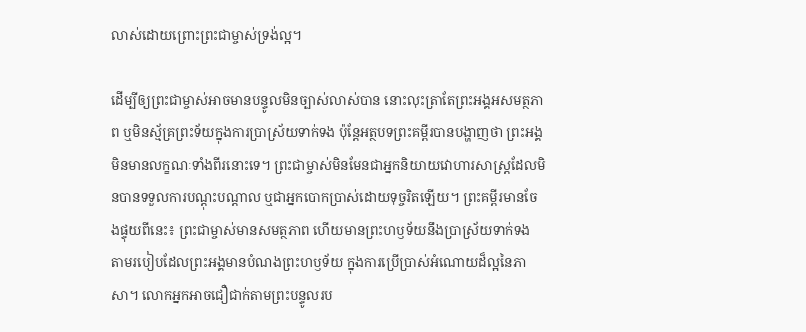លាស់ដោយព្រោះព្រះជាម្ចាស់ទ្រង់ល្អ។

ដើម្បីឲ្យព្រះជាម្ចាស់អាចមានបន្ទូលមិនច្បាស់លាស់បាន នោះលុះត្រាតែព្រះអង្គអសមត្ថភាព ឬមិនស្ម័គ្រព្រះទ័យក្នុងការប្រាស្រ័យទាក់ទង ប៉ុន្តែអត្ថបទព្រះគម្ពីរបានបង្ហាញថា ព្រះអង្គមិនមានលក្ខណៈទាំងពីរនោះទេ។ ព្រះជាម្ចាស់មិនមែនជាអ្នកនិយាយវោហារសាស្ត្រដែលមិនបានទទួលការបណ្ដុះបណ្ដាល ឬជាអ្នកបោកប្រាស់ដោយទុច្ចរិតឡើយ។ ព្រះគម្ពីរមានចែងផ្ទុយពីនេះ៖ ព្រះជាម្ចាស់មានសមត្ថភាព ហើយមានព្រះហឫទ័យនឹងប្រាស្រ័យទាក់ទង តាមរបៀបដែលព្រះអង្គមានបំណងព្រះហឫទ័យ ក្នុងការប្រើប្រាស់អំណោយដ៏ល្អនៃភាសា។ លោកអ្នកអាចជឿជាក់តាមព្រះបន្ទូលរប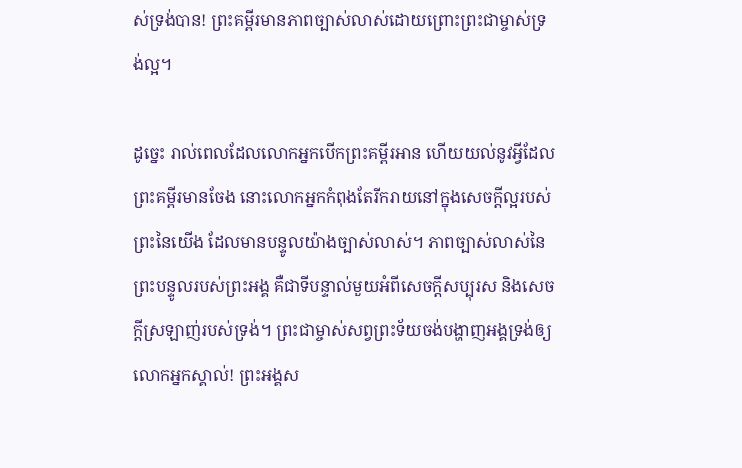ស់ទ្រង់បាន! ព្រះគម្ពីរមានភាពច្បាស់លាស់ដោយព្រោះព្រះជាម្ចាស់ទ្រង់ល្អ។

ដូច្នេះ រាល់ពេលដែលលោកអ្នកបើកព្រះគម្ពីរអាន ហើយយល់នូវអ្វីដែលព្រះគម្ពីរមានចែង នោះលោកអ្នកកំពុងតែរីករាយនៅក្នុងសេចក្ដីល្អរបស់ព្រះនៃយើង ដែលមានបន្ទូលយ៉ាងច្បាស់លាស់។ ភាពច្បាស់លាស់នៃព្រះបន្ទូលរបស់ព្រះអង្គ គឺជាទីបន្ទាល់មួយអំពីសេចក្តីសប្បុរស និងសេចក្តីស្រឡាញ់របស់ទ្រង់។ ព្រះជាម្ចាស់សព្វព្រះទ័យចង់បង្ហាញអង្គទ្រង់ឲ្យលោកអ្នកស្គាល់! ព្រះអង្គស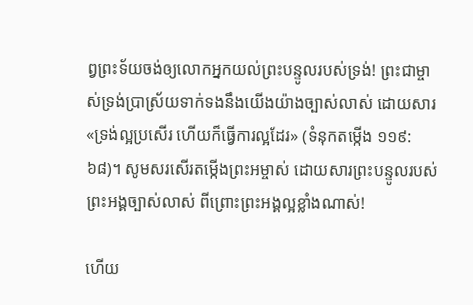ព្វព្រះទ័យចង់ឲ្យលោកអ្នកយល់ព្រះបន្ទូលរបស់ទ្រង់! ព្រះជាម្ចាស់ទ្រង់ប្រាស្រ័យទាក់ទងនឹងយើងយ៉ាងច្បាស់លាស់ ដោយសារ «ទ្រង់ល្អប្រសើរ ហើយក៏ធ្វើការល្អដែរ» (ទំនុកតម្កើង ១១៩:៦៨)។ សូមសរសើរតម្កើងព្រះអម្ចាស់ ដោយសារព្រះបន្ទូលរបស់ព្រះអង្គច្បាស់លាស់ ពីព្រោះព្រះអង្គល្អខ្លាំងណាស់!

ហើយ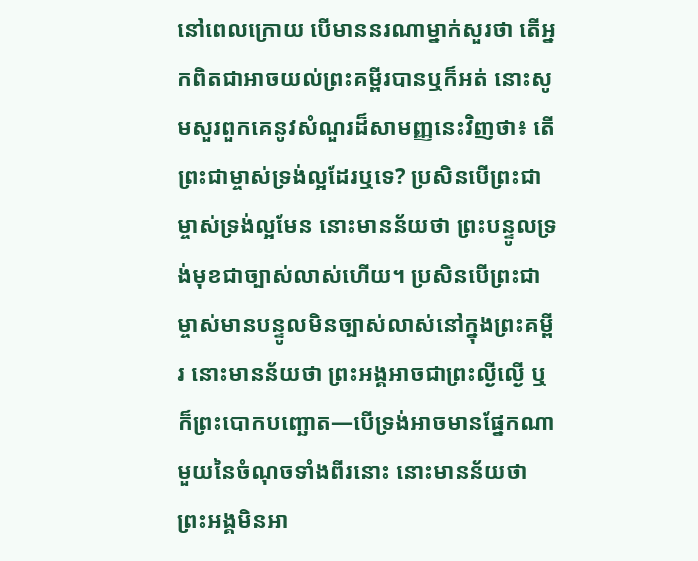នៅពេលក្រោយ បើមាននរណាម្នាក់សួរថា តើអ្នកពិតជាអាចយល់ព្រះគម្ពីរបានឬក៏អត់ នោះសូមសួរពួកគេនូវសំណួរដ៏សាមញ្ញនេះវិញថា៖ តើព្រះជាម្ចាស់ទ្រង់ល្អដែរឬទេ? ប្រសិនបើព្រះជាម្ចាស់ទ្រង់ល្អមែន នោះមានន័យថា ព្រះបន្ទូលទ្រង់មុខជាច្បាស់លាស់ហើយ។ ប្រសិនបើព្រះជាម្ចាស់មានបន្ទូលមិនច្បាស់លាស់នៅក្នុងព្រះគម្ពីរ នោះមានន័យថា ព្រះអង្គអាចជាព្រះល្ងីល្ងើ ឬក៏ព្រះបោកបញ្ឆោត—បើទ្រង់អាចមានផ្នែកណាមួយនៃចំណុចទាំងពីរនោះ នោះមានន័យថា ព្រះអង្គមិនអា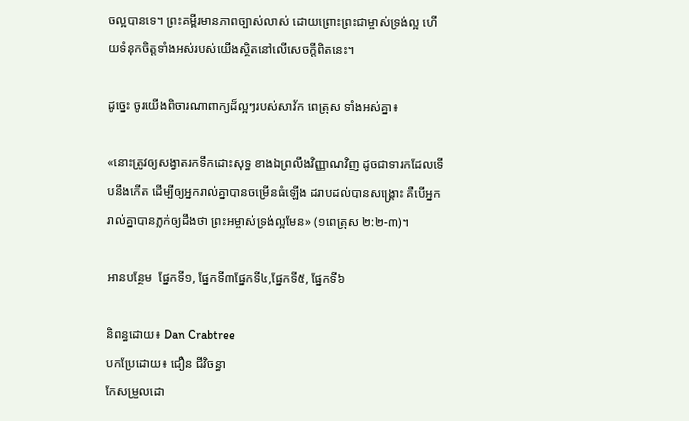ចល្អបានទេ។ ព្រះគម្ពីរមានភាពច្បាស់លាស់ ដោយព្រោះព្រះជាម្ចាស់ទ្រង់ល្អ ហើយទំនុកចិត្តទាំងអស់របស់យើងស្ថិតនៅលើសេចក្ដីពិតនេះ។

ដូច្នេះ ចូរយើងពិចារណាពាក្យដ៏ល្អៗរបស់សាវ័ក ពេត្រុស ទាំងអស់គ្នា៖

«នោះត្រូវឲ្យសង្វាតរកទឹកដោះសុទ្ធ ខាងឯព្រលឹងវិញ្ញាណវិញ ដូចជាទារកដែលទើបនឹងកើត ដើម្បីឲ្យអ្នករាល់គ្នាបានចម្រើនធំឡើង ដរាបដល់បានសង្គ្រោះ គឺបើអ្នករាល់គ្នាបានភ្លក់ឲ្យដឹងថា ព្រះអម្ចាស់ទ្រង់ល្អមែន» (១ពេត្រុស ២:២-៣)។

អានបន្ថែម  ផ្នែកទី១, ផ្នែកទី៣ផ្នែកទី៤,ផ្នែកទី៥, ផ្នែកទី៦

និពន្ធដោយ៖ Dan Crabtree
បកប្រែដោយ៖ ជឿន ជីវិចន្ធា
កែសម្រួលដោ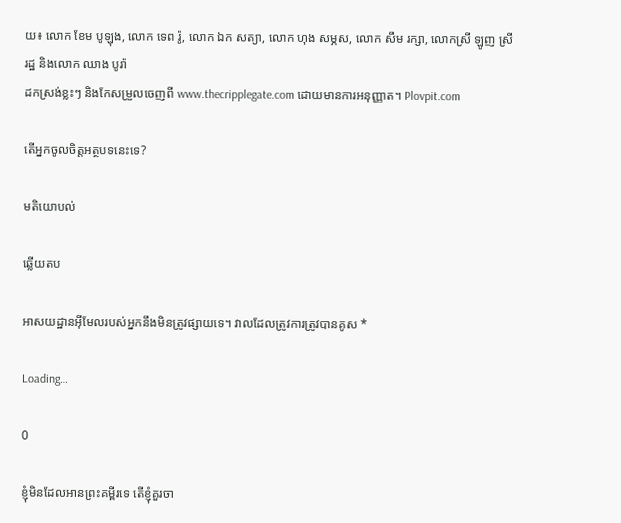យ៖ លោក ខែម បូឡុង, លោក ទេព រ៉ូ, លោក ឯក សត្យា, លោក ហុង សម្ភស, លោក សឹម រក្សា, លោកស្រី ឡូញ ស្រីរដ្ឋ និងលោក ឈាង បូរ៉ា
ដកស្រង់ខ្លះៗ និងកែសម្រួលចេញពី www.thecripplegate.com ដោយមានការអនុញ្ញាត។ Plovpit.com

តើអ្នកចូលចិត្តអត្ថបទនេះទេ?

មតិយោបល់

ឆ្លើយតប

អាសយដ្ឋានអ៊ីមែលរបស់អ្នកនឹងមិនត្រូវផ្សាយទេ។ វាលដែលត្រូវការត្រូវបានគូស *

Loading…

0

ខ្ញុំមិនដែលអានព្រះគម្ពីរទេ តើខ្ញុំគួរចា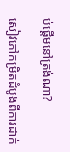ប់ផ្ដើមនៅត្រង់ណា?

សៀវភៅកម្រិតដំបូងពីការដាក់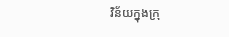វិន័យក្នុងក្រុ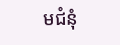មជំនុំ